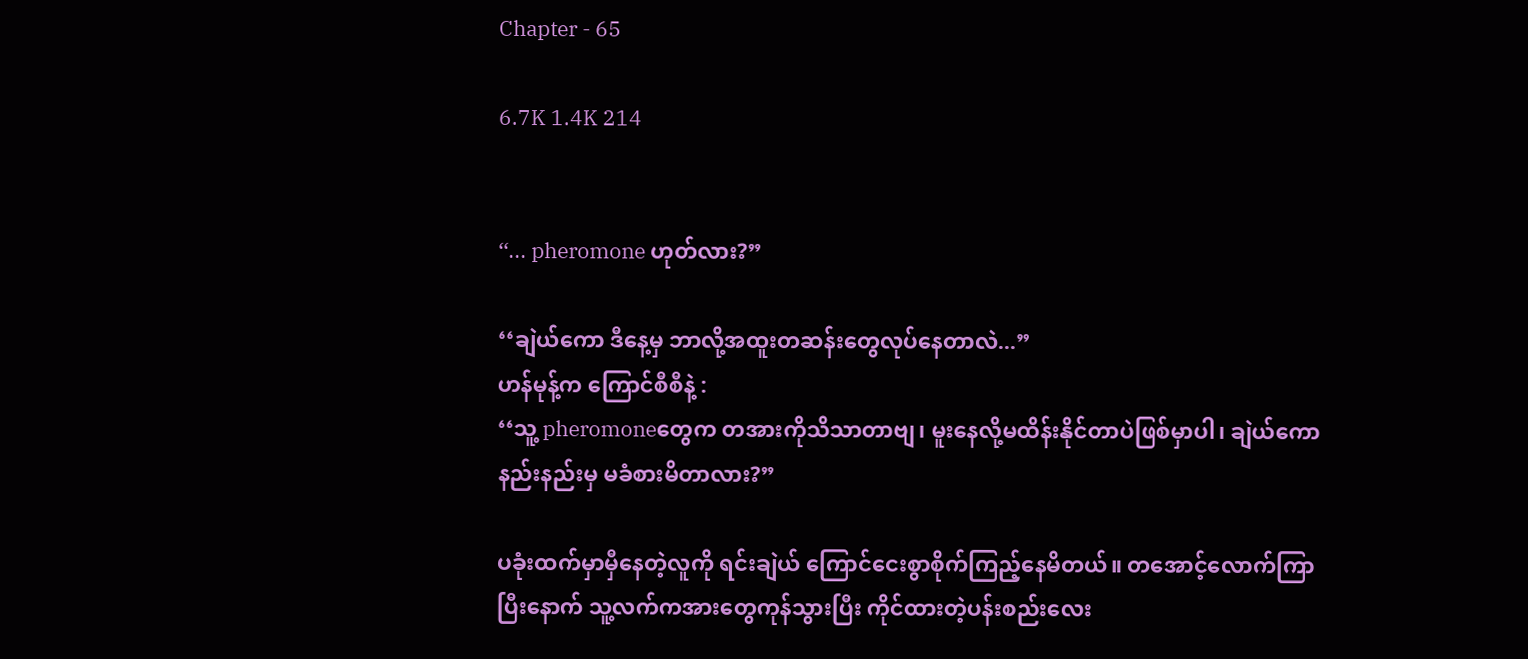Chapter - 65

6.7K 1.4K 214


‘‘... pheromone ဟုတ်လား?”

‘‘ချဲယ်ကော ဒီနေ့မှ ဘာလို့အထူးတဆန်းတွေလုပ်နေတာလဲ...”
ဟန်မုန့်က ကြောင်စီစီနဲ့ :
‘‘သူ့ pheromoneတွေက တအားကိုသိသာတာဗျ၊ မူးနေလို့မထိန်းနိုင်တာပဲဖြစ်မှာပါ၊ ချဲယ်ကော နည်းနည်းမှ မခံစားမိတာလား?”

ပခုံးထက်မှာမှီနေတဲ့လူကို ရင်းချဲယ် ကြောင်ငေးစွာစိုက်ကြည့်နေမိတယ်။ တအောင့်လောက်ကြာပြီးနောက် သူ့လက်ကအားတွေကုန်သွားပြီး ကိုင်ထားတဲ့ပန်းစည်းလေး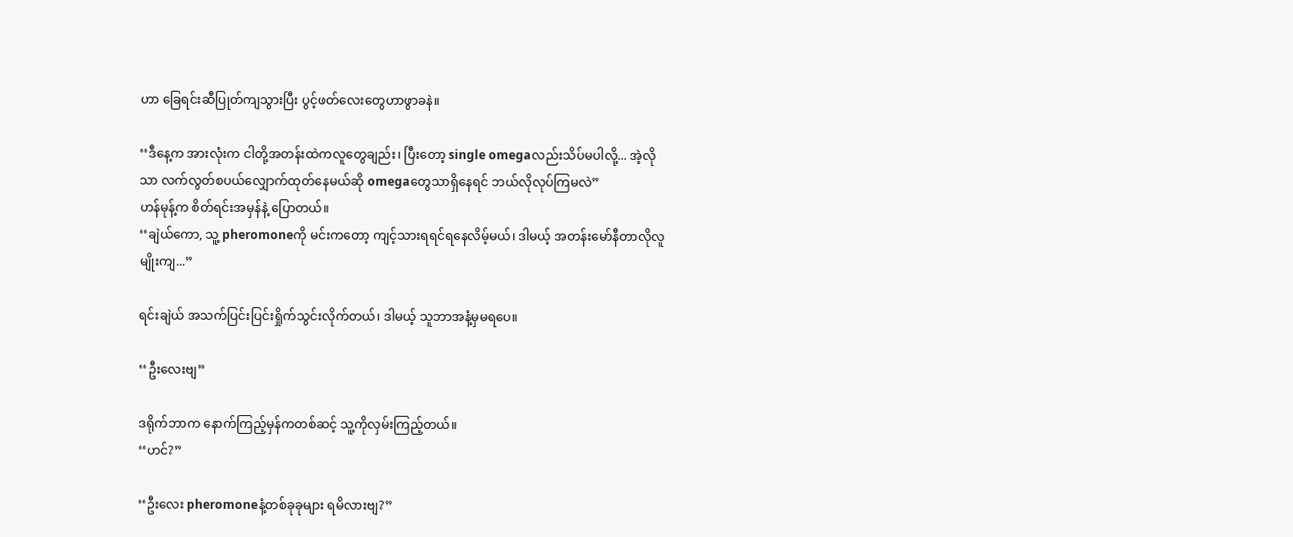ဟာ ခြေရင်းဆီပြုတ်ကျသွားပြီး ပွင့်ဖတ်လေးတွေဟာဖွာခနဲ။

‘‘ဒီနေ့က အားလုံးက ငါတို့အတန်းထဲကလူတွေချည်း၊ ပြီးတော့ single omegaလည်းသိပ်မပါ‌လို့... အဲ့လိုသာ လက်လွတ်စပယ်လျှောက်ထုတ်နေမယ်ဆို omegaတွေသာရှိနေရင် ဘယ်လိုလုပ်ကြမလဲ”
ဟန်မုန့်က စိတ်ရင်းအမှန်နဲ့ ပြောတယ်။
‘‘ချဲယ်ကော, သူ့ pheromoneကို မင်းကတော့ ကျင့်သားရရင်ရနေလိမ့်မယ်၊ ဒါမယ့် အတန်းမော်နီတာလိုလူမျိုးကျ...”

ရင်းချဲယ် အသက်ပြင်းပြင်းရှိုက်သွင်းလိုက်တယ်၊ ဒါမယ့် သူဘာအနံ့မှမရပေ။

‘‘ဦး‌လေးဗျ”

ဒရိုက်ဘာက နောက်ကြည့်မှန်ကတစ်ဆင့် သူ့ကိုလှမ်းကြည့်တယ်။
‘‘ဟင်?”

‘‘ဦးလေး pheromoneနံ့တစ်ခုခုများ ရမိလားဗျ?”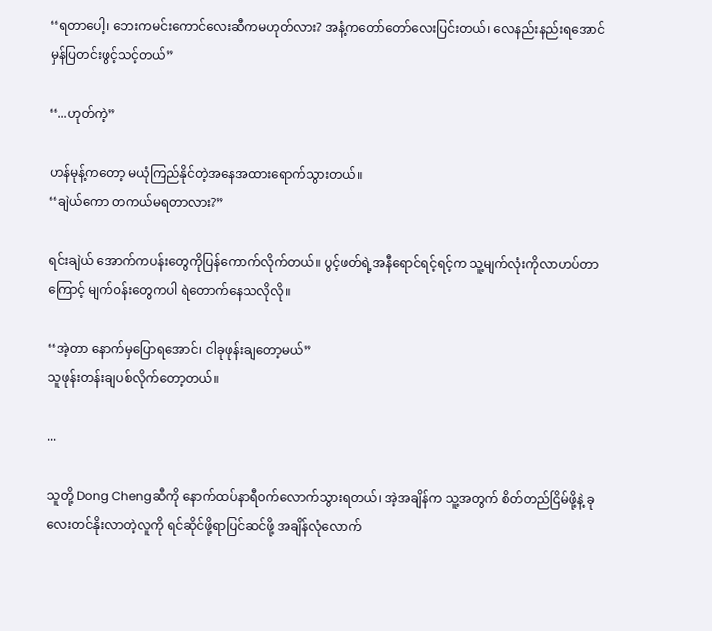‘‘ရတာပေါ့၊ ဘေးကမင်းကောင်လေးဆီကမဟုတ်လား? အနံ့ကတော်တော်လေးပြင်းတယ်၊ လေနည်းနည်းရအောင် မှန်ပြတင်းဖွင့်သင့်တယ်”

‘‘...ဟုတ်ကဲ့”

ဟန်မုန့်ကတော့ မယုံကြည်နိုင်တဲ့အနေအထားရောက်သွားတယ်။
‘‘ချဲယ်ကော တကယ်မရတာလား?”

ရင်းချဲယ် အောက်ကပန်းတွေကိုပြန်ကောက်လိုက်တယ်။ ပွင့်ဖတ်ရဲ့အနီရောင်ရင့်ရင့်က သူ့မျက်လုံးကိုလာဟပ်တာကြောင့် မျက်၀န်းတွေကပါ ရဲတောက်နေသလိုလို။

‘‘အဲ့တာ နောက်မှပြောရအောင်၊ ငါခုဖုန်းချတော့မယ်”
သူဖုန်းတန်းချပစ်လိုက်တော့တယ်။

...

သူတို့ Dong Chengဆီကို နောက်ထပ်နာရီ၀က်လောက်သွားရတယ်၊ အဲ့အချိန်က သူ့အတွက် စိတ်တည်ငြိမ်ဖို့နဲ့ ခုလေးတင်နိုးလာတဲ့လူကို ရင်ဆိုင်ဖို့ရာပြင်ဆင်ဖို့ အချိန်လုံလောက်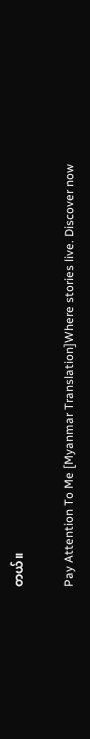တယ်။

Pay Attention To Me [Myanmar Translation]Where stories live. Discover now